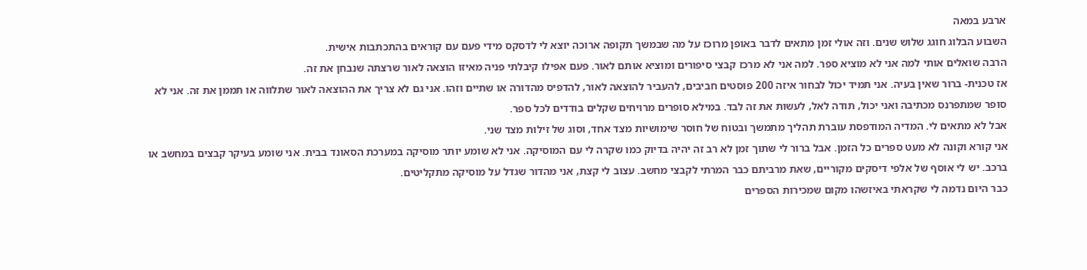ארבע במאה
השבוע הבלוג חוגג שלוש שנים. וזה אולי זמן מתאים לדבר באופן מרוכז על מה שבמשך תקופה ארוכה יוצא לי לדסקס מידי פעם עם קוראים בהתכתבות אישית.
הרבה שואלים אותי למה אני לא מוציא ספר. למה אני לא מרכז קבצי סיפורים ומוציא אותם לאור. פעם אפילו קיבלתי פניה מאיזו הוצאה לאור שרצתה שנבחן את זה.
אז טכנית- ברור שאין בעיה. אני תמיד יכול לבחור איזה 200 פוסטים חביבים, להעביר להוצאה לאור, להדפיס מהדורה או שתיים וזהו. אני גם לא צריך את ההוצאה לאור שתלווה או תממן את זה. אני לא סופר שמתפרנס מכתיבה ואני יכול, תודה לאל, לעשות את זה לבד. במילא סופרים מרויחים שקלים בודדים לכל ספר.
אבל לא מתאים לי. המדיה המודפסת עוברת תהליך מתמשך ובטוח של חוסר שימושיות מצד אחד, וסוג של זילות מצד שני.
אני קורא וקונה לא מעט ספרים כל הזמן. אבל ברור לי שתוך זמן לא רב זה יהיה בדיוק כמו שקרה לי עם המוסיקה. אני לא שומע יותר מוסיקה במערכת הסאונד בבית. אני שומע בעיקר קבצים במחשב או ברכב. יש לי אוסף של אלפי דיסקים מקוריים, שאת מרביתם כבר המרתי לקבצי מחשב. עצוב לי קצת, אני מהדור שגדל על מוסיקה מתקליטים.
כבר היום נדמה לי שקראתי באיזשהו מקום שמכירות הספרים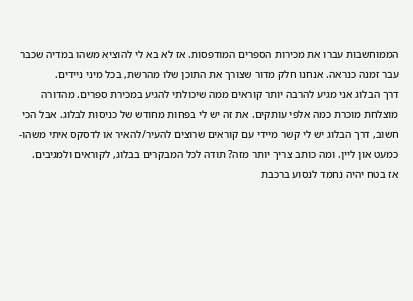הממוחשבות עברו את מכירות הספרים המודפסות. אז לא בא לי להוציא משהו במדיה שכבר עבר זמנה כנראה. אנחנו חלק מדור שצורך את התוכן שלו מהרשת, בכל מיני ניידים.
דרך הבלוג אני מגיע להרבה יותר קוראים ממה שיכולתי להגיע במכירת ספרים. מהדורה מוצלחת מוכרת כמה אלפי עותקים. את זה יש לי בפחות מחודש של כניסות לבלוג. אבל הכי חשוב, דרך הבלוג יש לי קשר מיידי עם קוראים שרוצים להעיר/להאיר או לדסקס איתי משהו- כמעט און ליין. ומה כותב צריך יותר מזה? תודה לכל המבקרים בבלוג, לקוראים ולמגיבים.
אז בטח יהיה נחמד לנסוע ברכבת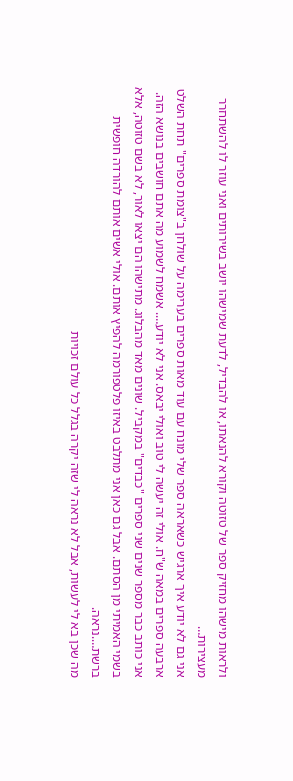ולראות מישהו מחזיק ספר של טזוטה וקורא להנאתו, או להבדיל, לדעת שמישהו יושב בשירותים ואני עוזר לו להשתחרר מעצירות…
אני גם לא יודע איך ארגיש כשאראה ספר שלי מונח עם עוד מאות ספרים בערימה על שולחן ב"צומת ספרים" תחת השלט ארבעה ספרים במאה ש"ח. אולי זה יעשה לי טוב ואולי יבאס. אני לא יודע…. אשמח לשמוע מה אתם חושבים בנושא הזה.
אני כותב כבר מספר שנים שני ספרים "כבדים" במקביל. שונים מאד מהבלוג. מתישהו הם יצאו לאור, לא בשם טזוטה, אלא בשמי האמיתי מן הסתם. אבל גם כאן אני מתלבט באיזו פלטפורמה להפיץ אותם. אולי אשים אותם להורדה חופשית ברשת….נראה.
מה שכן בא לי לעשות, אבל לא נראה לי שזה יקרה בגלל כל עולם זכויות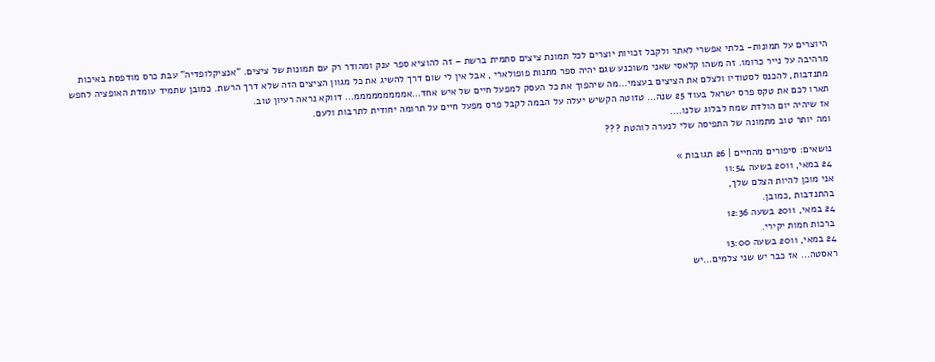היוצרים על תמונות- בלתי אפשרי לאתר ולקבל זכויות יוצרים לכל תמונת ציצים סתמית ברשת – זה להוציא ספר ענק ומהודר רק עם תמונות של ציצים. "אנציקלופדיה" עבת כרס מודפסת באיכות מרהיבה על נייר כרומו. זה משהו קלאסי שאני משוכנע שגם יהיה ספר מתנות פופולארי , אבל אין לי שום דרך להשיג את כל מגוון הציצים הזה שלא דרך הרשת. כמובן שתמיד עומדת האופציה לחפש מתנדבות, להכנס לסטודיו ולצלם את הציצים בעצמי…מה שיהפוך את כל העסק למפעל חיים של איש אחד…אמממממממממ… דווקא נראה רעיון טוב.
תארו לכם את טקס פרס ישראל בעוד 25 שנה… טזוטה הקשיש יעלה על הבמה לקבל פרס מפעל חיים על תרומה יחודית לתרבות ולעם.
אז שיהיה יום הולדת שמח לבלוג שלנו….
ומה יותר טוב מתמונה של התפיסה שלי לנערה לוהטת ???

נושאים: סיפורים מהחיים | 26 תגובות »
24 במאי, 2011 בשעה 11:54
אני מוכן להיות הצלם שלך,
בהתנדבות ,כמובן.
24 במאי, 2011 בשעה 12:36
ברכות חמות יקירי.
24 במאי, 2011 בשעה 13:00
ראסטה… אז כבר יש שני צלמים…יש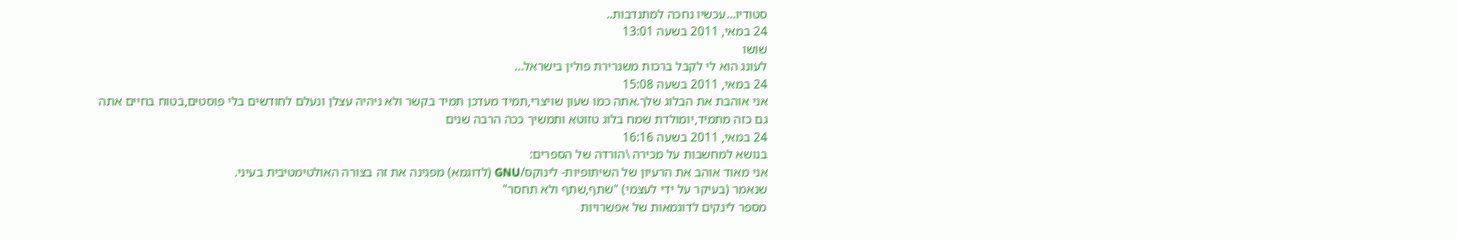סטודיו…עכשיו נחכה למתנדבות..
24 במאי, 2011 בשעה 13:01
שושו
לעונג הוא לי לקבל ברכות משגרירת פולין בישראל…
24 במאי, 2011 בשעה 15:08
אני אוהבת את הבלוג שלך.אתה כמו שעון שויצרי,תמיד מעדכן תמיד בקשר ולא ניהיה עצלן ונעלם לחודשים בלי פוסטים,בטוח בחיים אתה גם כזה מתמיד,יומולדת שמח בלוג טזוטא ותמשיך ככה הרבה שנים
24 במאי, 2011 בשעה 16:16
בנושא למחשבות על מכירה \הורדה של הספרים:
אני מאוד אוהב את הרעיון של השיתופיות- לינוקס/GNU (לדוגמא) מפגינה את זה בצורה האולטימטיבית בעיני.
שנאמר (בעיקר על ידי לעצמי) "שתף,שתף ולא תחסר"
מספר לינקים לדוגמאות של אפשרויות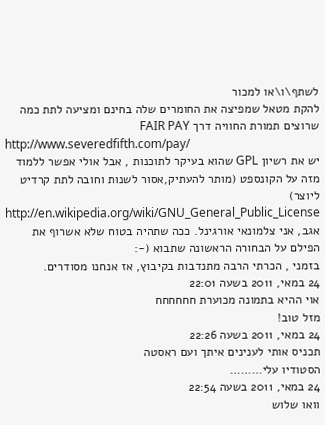לשתף\ו\או למכור
להקת מטאל שמפיצה את החומרים שלה בחינם ומציעה לתת כמה שרוצים תמורת החוויה דרך FAIR PAY
http://www.severedfifth.com/pay/
יש את רשיון GPL שהוא בעיקר לתוכנות , אבל אולי אפשר ללמוד מזה על הקונספט (מותר להעתיק,אסור לשנות וחובה לתת קרדיט ליוצר)
http://en.wikipedia.org/wiki/GNU_General_Public_License
אגב, אני צלמונאי אורגינל. ככה שתהיה בטוח שלא אשרוף את הפילם על הבחורה הראשונה שתבוא (-:
בזמני , הכרתי הרבה מתנדבות בקיבוץ, אז אנחנו מסודרים.
24 במאי, 2011 בשעה 22:01
אוי ההיא בתמונה מכוערת חחחחחח
מזל טוב!
24 במאי, 2011 בשעה 22:26
תכניס אותי לענינים איתך ועם ראסטה
הסטודיו עלי………
24 במאי, 2011 בשעה 22:54
וואו שלוש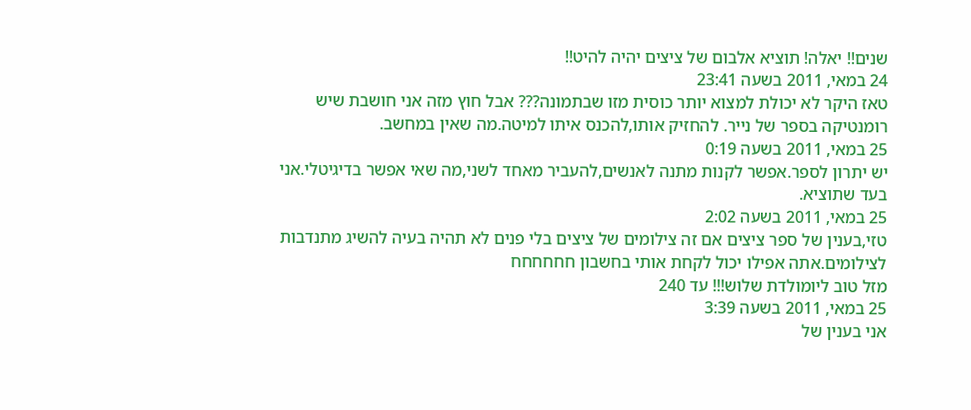שנים!! יאלה! תוציא אלבום של ציצים יהיה להיט!!
24 במאי, 2011 בשעה 23:41
טאז היקר לא יכולת למצוא יותר כוסית מזו שבתמונה??? אבל חוץ מזה אני חושבת שיש רומנטיקה בספר של נייר. להחזיק אותו,להכנס איתו למיטה.מה שאין במחשב.
25 במאי, 2011 בשעה 0:19
יש יתרון לספר.אפשר לקנות מתנה לאנשים,להעביר מאחד לשני,מה שאי אפשר בדיגיטלי.אני בעד שתוציא.
25 במאי, 2011 בשעה 2:02
טזי,בענין של ספר ציצים אם זה צילומים של ציצים בלי פנים לא תהיה בעיה להשיג מתנדבות לצילומים.אתה אפילו יכול לקחת אותי בחשבון חחחחחח
מזל טוב ליומולדת שלוש!!! עד 240
25 במאי, 2011 בשעה 3:39
אני בענין של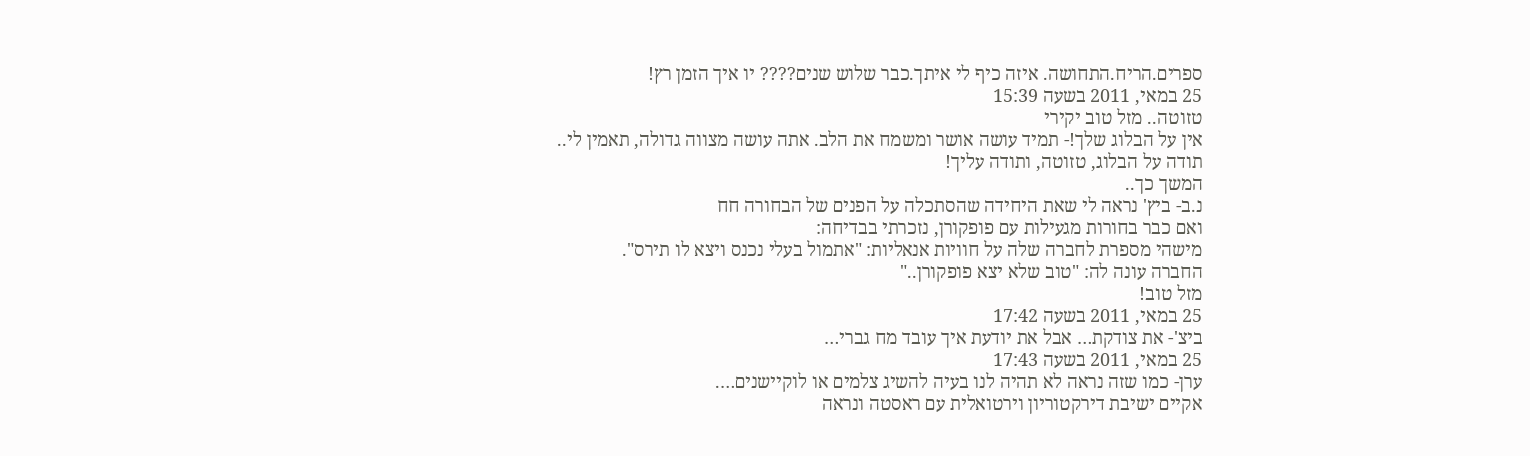ספרים.הריח.התחושה. איזה כיף לי איתך.כבר שלוש שנים???? יו איך הזמן רץ!
25 במאי, 2011 בשעה 15:39
טזוטה.. מזל טוב יקירי
אין על הבלוג שלך!- תמיד עושה אושר ומשמח את הלב. אתה עושה מצווה גדולה, תאמין לי..
תודה על הבלוג, טזוטה, ותודה עליך!
המשך כך..
נ.ב- ביץ' נראה לי שאת היחידה שהסתכלה על הפנים של הבחורה חח
ואם כבר בחורות מגעילות עם פופקורן, נזכרתי בבדיחה:
מישהי מספרת לחברה שלה על חוויות אנאליות: "אתמול בעלי נכנס ויצא לו תירס".
החברה עונה לה: "טוב שלא יצא פופקורן.."
מזל טוב!
25 במאי, 2011 בשעה 17:42
ביצ'- את צודקת… אבל את יודעת איך עובד מח גברי…
25 במאי, 2011 בשעה 17:43
ערן- כמו שזה נראה לא תהיה לנו בעיה להשיג צלמים או לוקיישנים….
אקיים ישיבת דירקטוריון וירטואלית עם ראסטה ונראה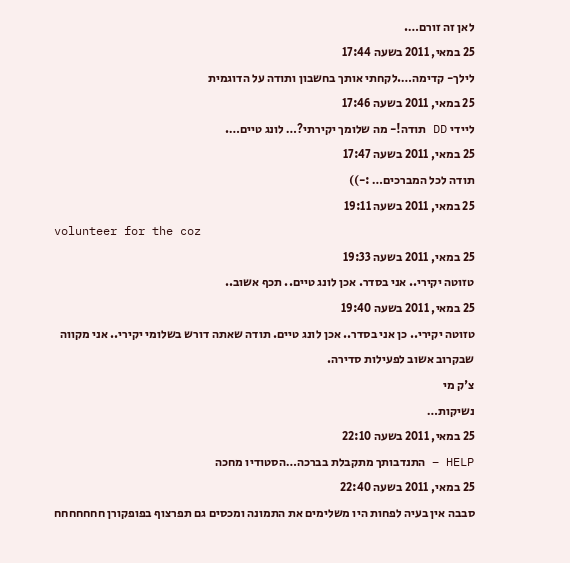לאן זה זורם….
25 במאי, 2011 בשעה 17:44
לילך- קדימה….לקחתי אותך בחשבון ותודה על הדוגמית
25 במאי, 2011 בשעה 17:46
ליידי DD תודה!- מה שלומך יקירתי?… לונג טיים….
25 במאי, 2011 בשעה 17:47
תודה לכל המברכים… :-))
25 במאי, 2011 בשעה 19:11
volunteer for the coz
25 במאי, 2011 בשעה 19:33
טזוטה יקירי.. אני בסדר. אכן לונג טיים.. תכף אשוב..
25 במאי, 2011 בשעה 19:40
טזוטה יקירי.. כן אני בסדר.. אכן לונג טיים. תודה שאתה דורש בשלומי יקירי.. אני מקווה שבקרוב אשוב לפעילות סדירה.
צ'ק מי
נשיקות…
25 במאי, 2011 בשעה 22:10
HELP – התנדבותך מתקבלת בברכה…הסטודיו מחכה
25 במאי, 2011 בשעה 22:40
סבבה אין בעיה לפחות היו משלימים את התמונה ומכסים גם תפרצוף בפופקורן חחחחחחח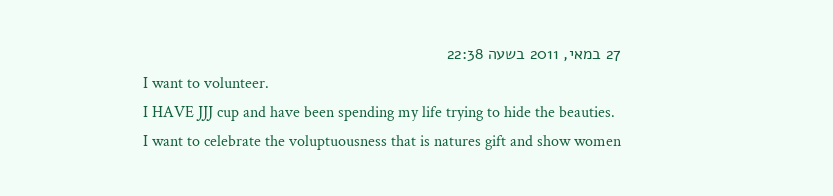27 במאי, 2011 בשעה 22:38
I want to volunteer.
I HAVE JJJ cup and have been spending my life trying to hide the beauties.
I want to celebrate the voluptuousness that is natures gift and show women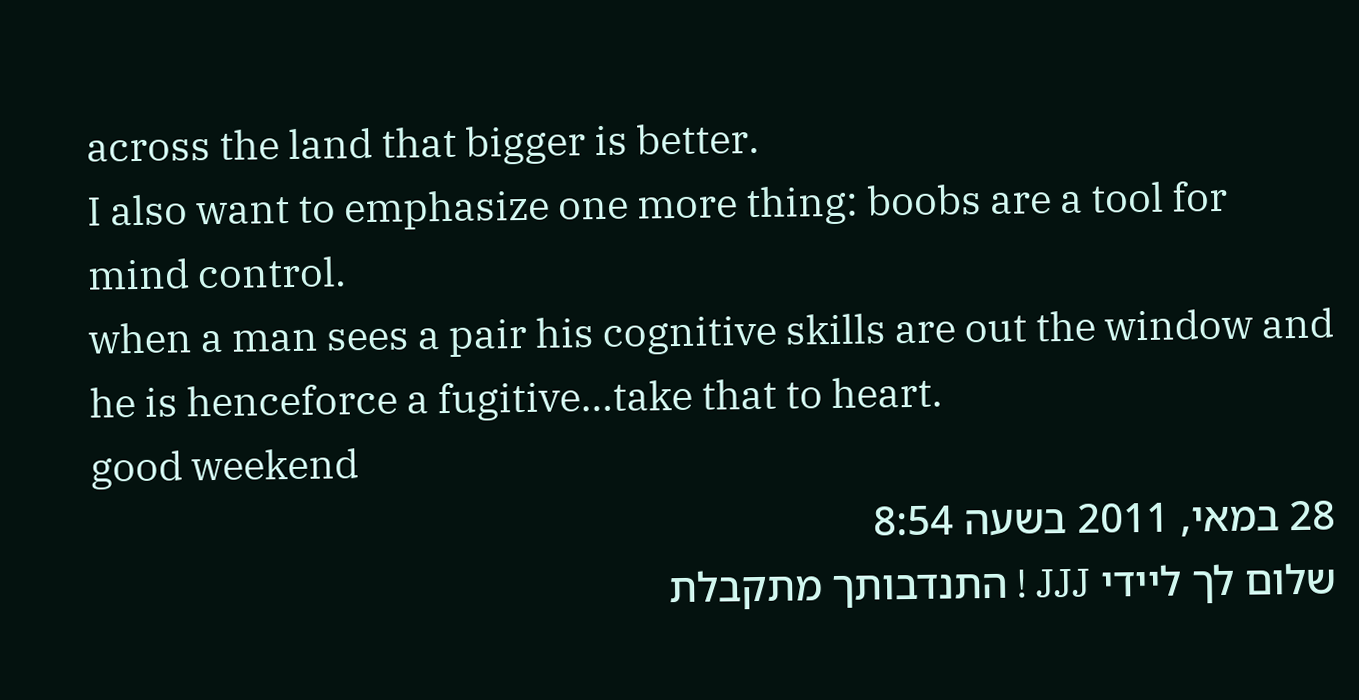across the land that bigger is better.
I also want to emphasize one more thing: boobs are a tool for mind control.
when a man sees a pair his cognitive skills are out the window and he is henceforce a fugitive…take that to heart.
good weekend
28 במאי, 2011 בשעה 8:54
שלום לך ליידי JJJ ! התנדבותך מתקבלת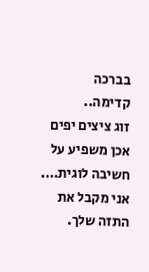בברכה
קדימה..
זוג ציצים יפים אכן משפיע על חשיבה לוגית…. אני מקבל את התזה שלך.